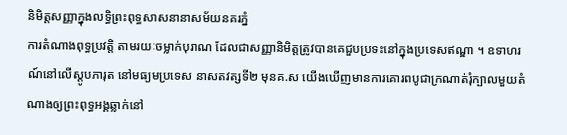និមិត្តសញ្ញាក្នុងលទ្ធិព្រះពុទ្ធសាសនានាសម័យនគរភ្នំ
ការតំណាងពុទ្ធប្រវត្តិ តាមរយៈចម្លាក់បុរាណ ដែលជាសញ្ញានិមិត្តត្រូវបានគេជួបប្រទះនៅក្នុងប្រទេសឥណ្ឌា ។ ឧទាហរណ៍នៅលើស្តូបភារុត នៅមធ្យមប្រទេស នាសតវត្សទី២ មុនគ.ស យើងឃើញមានការគោរពបូជាក្រណាត់រុំក្បាលមួយតំណាងឲ្យព្រះពុទ្ធអង្គឆ្លាក់នៅ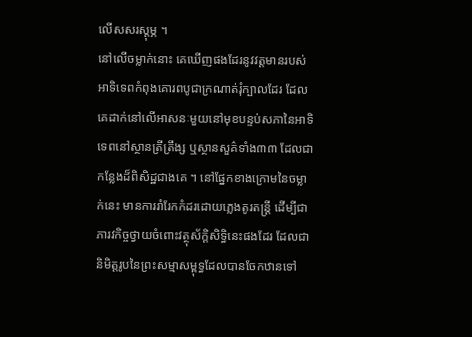លើសសរស្តុម្ភ ។
នៅលើចម្លាក់នោះ គេឃើញផងដែរនូវវត្តមានរបស់អាទិទេពកំពុងគោរពបូជាក្រណាត់រុំក្បាលដែរ ដែលគេដាក់នៅលើអាសនៈមួយនៅមុខបន្ទប់សភានៃអាទិទេពនៅស្ថានត្រីត្រឹង្ស ឬស្ថានសួគ៌ទាំង៣៣ ដែលជាកន្លែងដ៏ពិសិដ្ឋជាងគេ ។ នៅផ្នែកខាងក្រោមនៃចម្លាក់នេះ មានការរាំរែកកំដរដោយភ្លេងតូរតន្ត្រី ដើម្បីជាភារវកិច្ចថ្វាយចំពោះវត្ថុស័ក្តិសិទ្ធិនេះផងដែរ ដែលជានិមិត្តរូបនៃព្រះសម្មាសម្ពុទ្ធដែលបានចែកឋានទៅ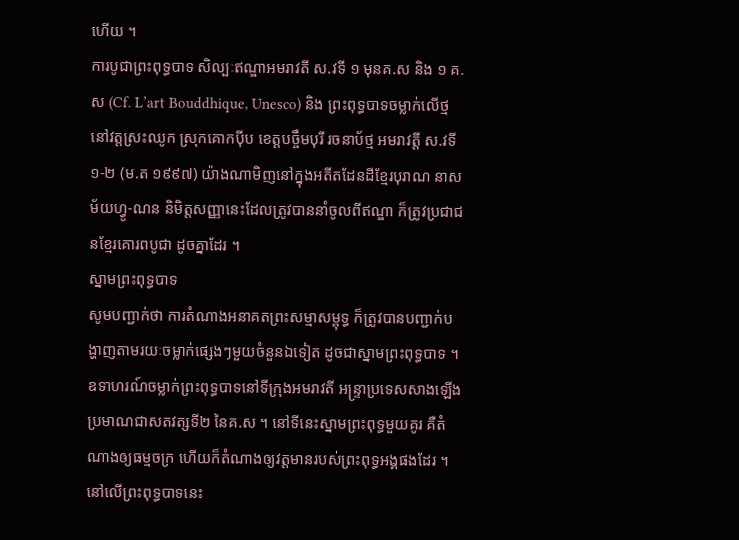ហើយ ។
ការបូជាព្រះពុទ្ធបាទ សិល្បៈឥណ្ឌាអមរាវតី ស.វទី ១ មុនគ.ស និង ១ គ.ស (Cf. L’art Bouddhique, Unesco) និង ព្រះពុទ្ធបាទចម្លាក់លើថ្ម នៅវត្តស្រះឈូក ស្រុកគោកប៉ីប ខេត្តបច្ចឹមបុរី រចនាប័ថ្ម អមរាវត្តី ស.វទី ១-២ (ម.ត ១៩៩៧) យ៉ាងណាមិញនៅក្នុងអតីតដែនដីខ្មែរបុរាណ នាសម័យហ្វូ-ណន និមិត្តសញ្ញានេះដែលត្រូវបាននាំចូលពីឥណ្ឌា ក៏ត្រូវប្រជាជនខ្មែរគោរពបូជា ដូចគ្នាដែរ ។
ស្នាមព្រះពុទ្ធបាទ
សូមបញ្ជាក់ថា ការតំណាងអនាគតព្រះសម្មាសម្ពុទ្ធ ក៏ត្រូវបានបញ្ជាក់បង្ហាញតាមរយៈចម្លាក់ផ្សេងៗមួយចំនួនឯទៀត ដូចជាស្នាមព្រះពុទ្ធបាទ ។ ឧទាហរណ៍ចម្លាក់ព្រះពុទ្ធបាទនៅទីក្រុងអមរាវតី អន្ទ្រាប្រទេសសាងឡើងប្រមាណជាសតវត្សទី២ នៃគ.ស ។ នៅទីនេះស្នាមព្រះពុទ្ធមួយគូរ គឺតំណាងឲ្យធម្មចក្រ ហើយក៏តំណាងឲ្យវត្តមានរបស់ព្រះពុទ្ធអង្គផងដែរ ។ នៅលើព្រះពុទ្ធបាទនេះ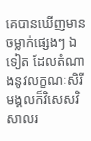គេបានឃើញមានចម្លាក់ផ្សេងៗ ឯទៀត ដែលតំណាងនូវលក្ខណៈសិរីមង្គលក៏វិសេសវិសាលរ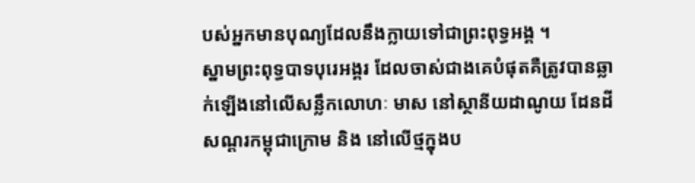បស់អ្នកមានបុណ្យដែលនឹងក្លាយទៅជាព្រះពុទ្ធអង្គ ។
ស្នាមព្រះពុទ្ធបាទបុរេអង្គរ ដែលចាស់ជាងគេបំផុតគឺត្រូវបានឆ្លាក់ឡើងនៅលើសន្លឹកលោហៈ មាស នៅស្ថានីយដាណូយ ដែនដីសណ្តរកម្ពុជាក្រោម និង នៅលើថ្មក្នុងប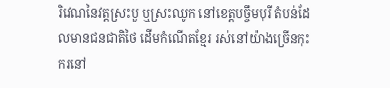រិវេណនៃវត្តស្រះបួ ឬស្រះឈូក នៅខេត្តបច្ចឹមបុរី តំបន់ដែលមានជនជាតិថៃ ដើមកំណើតខ្មែរ រស់នៅយ៉ាងច្រើនកុះករនៅ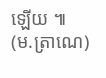ឡើយ ៕
(ម.ត្រាណេ)